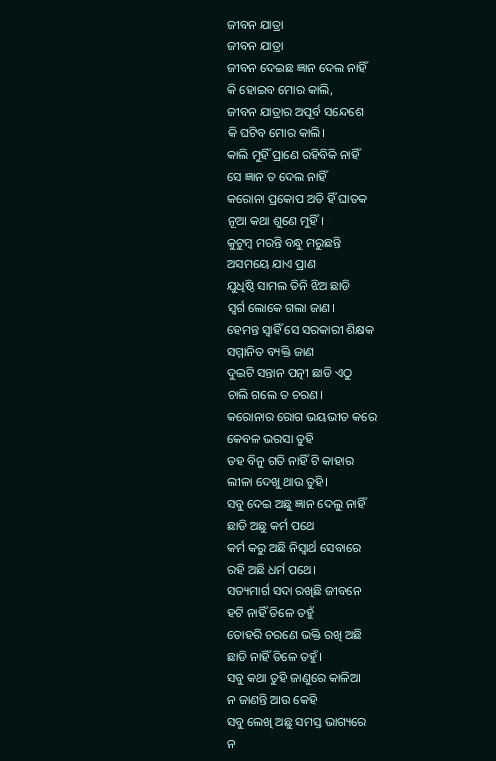ଜୀବନ ଯାତ୍ରା
ଜୀବନ ଯାତ୍ରା
ଜୀବନ ଦେଇଛ ଜ୍ଞାନ ଦେଲ ନାହିଁ
କି ହୋଇବ ମୋର କାଲି,
ଜୀବନ ଯାତ୍ରାର ଅପୂର୍ବ ସନ୍ଦେଶେ
କି ଘଟିବ ମୋର କାଲି।
କାଲି ମୁହିଁ ପ୍ରାଣେ ରହିବିକି ନାହିଁ
ସେ ଜ୍ଞାନ ତ ଦେଲ ନାହିଁ
କରୋନା ପ୍ରକୋପ ଅତି ହିଁ ଘାତକ
ନୂଆ କଥା ଶୁଣେ ମୁହିଁ।
କୁଟୁମ୍ବ ମରନ୍ତି ବନ୍ଧୁ ମରୁଛନ୍ତି
ଅସମୟେ ଯାଏ ପ୍ରାଣ
ଯୁଧିଷ୍ଠି ସାମଲ ତିନି ଝିଅ ଛାଡି
ସ୍ବର୍ଗ ଲୋକେ ଗଲା ଜାଣ।
ହେମନ୍ତ ସ୍ବାହିଁ ସେ ସରକାରୀ ଶିକ୍ଷକ
ସମ୍ମାନିତ ବ୍ୟକ୍ତି ଜାଣ
ଦୁଇଟି ସନ୍ତାନ ପତ୍ନୀ ଛାଡି ଏଠୁ
ଚାଲି ଗଲେ ତ ଚରଣ।
କରୋନାର ରୋଗ ଭୟଭୀତ କରେ
କେବଳ ଭରସା ତୁହି
ତହ ବିନୁ ଗତି ନାହିଁ ଟି କାହାର
ଲୀଳା ଦେଖୁ ଥାଉ ତୁହି।
ସବୁ ଦେଇ ଅଛୁ ଜ୍ଞାନ ଦେଲୁ ନାହିଁ
ଛାଡି ଅଛୁ କର୍ମ ପଥେ
କର୍ମ କରୁ ଅଛି ନିସ୍ବାର୍ଥ ସେବାରେ
ରହି ଅଛି ଧର୍ମ ପଥେ।
ସତ୍ୟମାର୍ଗ ସଦା ରଖିଛି ଜୀବନେ
ହଟି ନାହିଁ ତିଳେ ତହୁଁ
ତୋହରି ଚରଣେ ଭକ୍ତି ରଖି ଅଛି
ଛାଡି ନାହିଁ ତିଳେ ତହୁଁ।
ସବୁ କଥା ତୁହି ଜାଣୁରେ କାଳିଆ
ନ ଜାଣନ୍ତି ଆଉ କେହି
ସବୁ ଲେଖି ଅଛୁ ସମସ୍ତ ଭାଗ୍ୟରେ
ନ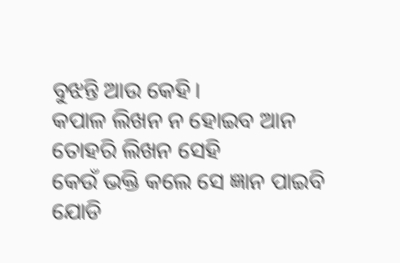ବୁଝନ୍ତି ଆଉ କେହି।
କପାଳ ଲିଖନ ନ ହୋଇବ ଆନ
ତୋହରି ଲିଖନ ସେହି
କେଉଁ ଭକ୍ତି କଲେ ସେ ଜ୍ଞାନ ପାଇବି
ଯୋଡି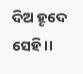ଦିଅ ହୄଦେ ସେହି।।